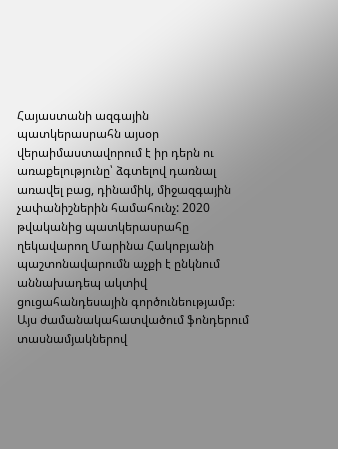Հայաստանի ազգային պատկերասրահն այսօր վերաիմաստավորում է իր դերն ու առաքելությունը՝ ձգտելով դառնալ առավել բաց, դինամիկ, միջազգային չափանիշներին համահունչ: 2020 թվականից պատկերասրահը ղեկավարող Մարինա Հակոբյանի պաշտոնավարումն աչքի է ընկնում աննախադեպ ակտիվ ցուցահանդեսային գործունեությամբ։ Այս ժամանակահատվածում ֆոնդերում տասնամյակներով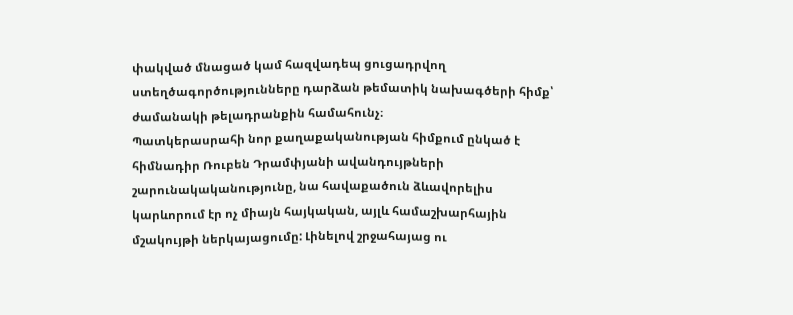փակված մնացած կամ հազվադեպ ցուցադրվող ստեղծագործությունները դարձան թեմատիկ նախագծերի հիմք՝ ժամանակի թելադրանքին համահունչ։
Պատկերասրահի նոր քաղաքականության հիմքում ընկած է հիմնադիր Ռուբեն Դրամփյանի ավանդույթների շարունակականությունը, նա հավաքածուն ձևավորելիս կարևորում էր ոչ միայն հայկական, այլև համաշխարհային մշակույթի ներկայացումը: Լինելով շրջահայաց ու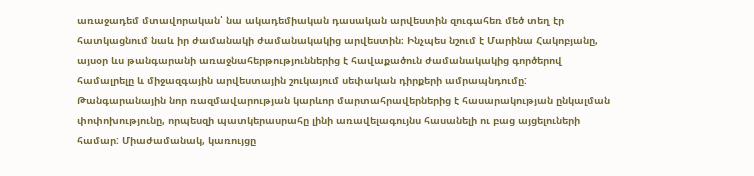առաջադեմ մտավորական՝ նա ակադեմիական դասական արվեստին զուգահեռ մեծ տեղ էր հատկացնում նաև իր ժամանակի ժամանակակից արվեստին։ Ինչպես նշում է Մարինա Հակոբյանը, այսօր ևս թանգարանի առաջնահերթություններից է հավաքածուն ժամանակակից գործերով համալրելը և միջազգային արվեստային շուկայում սեփական դիրքերի ամրապնդումը:
Թանգարանային նոր ռազմավարության կարևոր մարտահրավերներից է հասարակության ընկալման փոփոխությունը, որպեսզի պատկերասրահը լինի առավելագույնս հասանելի ու բաց այցելուների համար: Միաժամանակ, կառույցը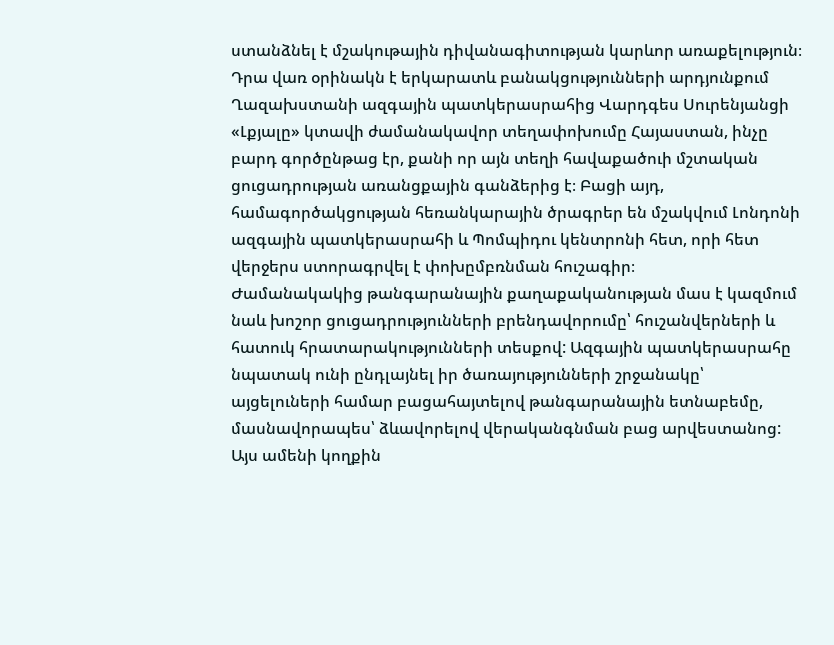ստանձնել է մշակութային դիվանագիտության կարևոր առաքելություն։ Դրա վառ օրինակն է երկարատև բանակցությունների արդյունքում Ղազախստանի ազգային պատկերասրահից Վարդգես Սուրենյանցի «Լքյալը» կտավի ժամանակավոր տեղափոխումը Հայաստան, ինչը բարդ գործընթաց էր, քանի որ այն տեղի հավաքածուի մշտական ցուցադրության առանցքային գանձերից է։ Բացի այդ, համագործակցության հեռանկարային ծրագրեր են մշակվում Լոնդոնի ազգային պատկերասրահի և Պոմպիդու կենտրոնի հետ, որի հետ վերջերս ստորագրվել է փոխըմբռնման հուշագիր։
Ժամանակակից թանգարանային քաղաքականության մաս է կազմում նաև խոշոր ցուցադրությունների բրենդավորումը՝ հուշանվերների և հատուկ հրատարակությունների տեսքով: Ազգային պատկերասրահը նպատակ ունի ընդլայնել իր ծառայությունների շրջանակը՝ այցելուների համար բացահայտելով թանգարանային ետնաբեմը, մասնավորապես՝ ձևավորելով վերականգնման բաց արվեստանոց: Այս ամենի կողքին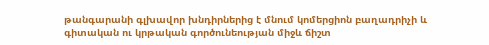թանգարանի գլխավոր խնդիրներից է մնում կոմերցիոն բաղադրիչի և գիտական ու կրթական գործունեության միջև ճիշտ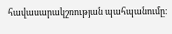հավասարակշռության պահպանումը։